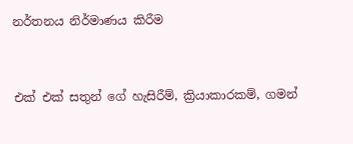නර්තනය නිර්මාණය කිරීම


එක්‌ එක්‌ සතුන් ගේ හැසිරීම්, ක්‍රියාකාරකම්, ගමන්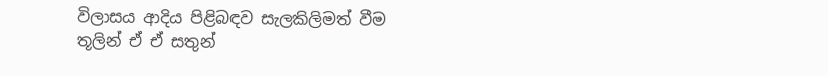විලාසය ආදිය පිළිබඳව සැලකිලිමත් වීම තූලින් ඒ ඒ සතුන්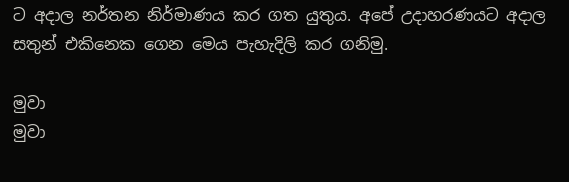ට අදාල නර්තන නිර්මාණය කර ගත යුතුය. අපේ උදාහරණයට අදාල සතුන් එකිනෙක ගෙන මෙය පැහැදිලි කර ගනිමු.

මුවා
මුවා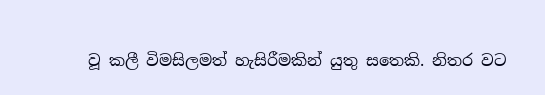වූ කලී විමසිලමත් හැසිරීමකින් යුතු සතෙකි. නිතර වට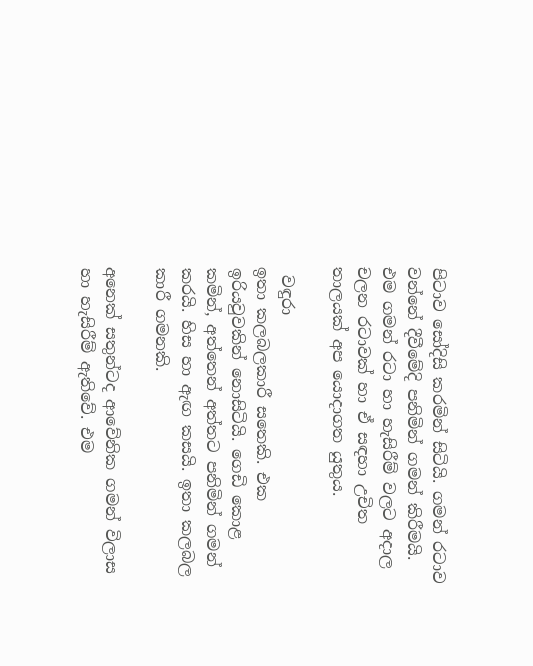පිටාව සෝදිසි කරමින් සිටියි. ගමන් රටාව වන්නේ දීවීමේදි පනිමින් ගමන් කිරීමයි. එම ගමන් රටා හා හැසිරීම් වලට අදාල චලන රටාවක්‌ හා ඒ සඳහා උචිත තාලයක්‌ අප යොදාගත යුතුය.

 වඳුරා
ඉතා කලබලකාරී සතෙකි. එක ඉරියවුවකින් නොසිටියි. ගෙඩි කොළ කමින්, අත්තෙන් අත්තට පනිමින් ගමන් කරයි. හිස හා ඇඟ කසයි. ඉතා කලබල කාරී ගමනකි.

අනෙක්‌ සතුන්ටද ආවේනික ගමන් විලාස හා හැසිරීම් ඇතිවේ. එම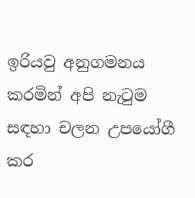ඉරියවු අනුගමනය කරමින් අපි නැටුම සඳහා චලන උපයෝගී කර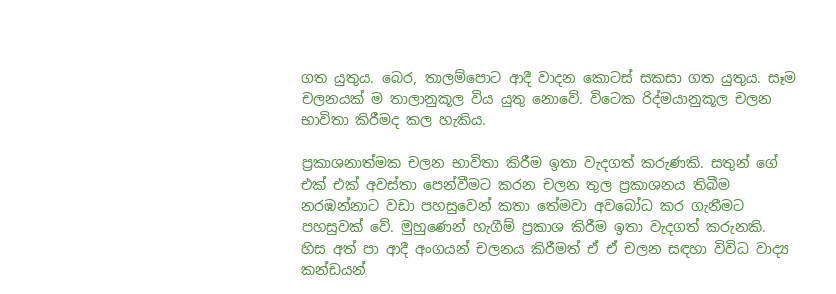ගත යුතුය. බෙර, තාලම්පොට ආදී වාදන කොටස්‌ සකසා ගත යුතුය. සෑම චලනයක්‌ ම තාලානුකූල විය යුතු නොවේ. විටෙක රිද්මයානුකූල චලන භාවිතා කිරීමද කල හැකිය.

ප්‍රකාශනාත්මක චලන භාවිතා කිරීම ඉතා වැදගත් කරුණකි. සතුන් ගේ එක්‌ එක්‌ අවස්‌තා පෙන්වීමට කරන චලන තුල ප්‍රකාශනය තිබීම නරඹන්නාට වඩා පහසුවෙන් කතා තේමවා අවබෝධ කර ගැනීමට පහසුවක්‌ වේ. මුහුණෙන් හැගීම් ප්‍රකාශ කිරීම ඉතා වැදගත් කරුනකි. හිස අත් පා ආදී අංගයන් චලනය කිරීමත් ඒ ඒ චලන සඳහා විවිධ වාද්‍ය කන්ඩයන්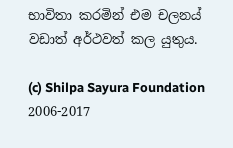භාවිතා කරමින් එම චලනය් වඩාත් අර්ථවත් කල යුතුය.

(c) Shilpa Sayura Foundation 2006-2017